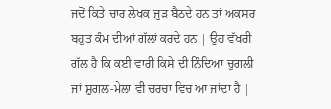ਜਦੋਂ ਕਿਤੇ ਚਾਰ ਲੇਖਕ ਜੁੜ ਬੈਠਦੇ ਹਨ ਤਾਂ ਅਕਸਰ ਬਹੁਤ ਕੰਮ ਦੀਆਂ ਗੱਲਾਂ ਕਰਦੇ ਹਨ | ਉਹ ਵੱਖਰੀ ਗੱਲ ਹੈ ਕਿ ਕਈ ਵਾਰੀ ਕਿਸੇ ਦੀ ਨਿੰਦਿਆ ਚੁਗਲੀ ਜਾਂ ਸ਼ੁਗਲ-ਮੇਲਾ ਵੀ ਚਰਚਾ ਵਿਚ ਆ ਜਾਂਦਾ ਹੈ |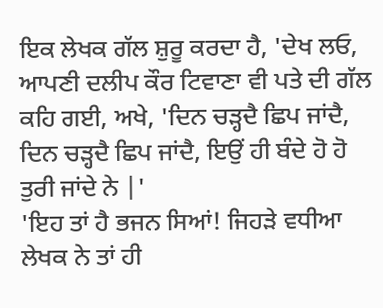ਇਕ ਲੇਖਕ ਗੱਲ ਸ਼ੁਰੂ ਕਰਦਾ ਹੈ, 'ਦੇਖ ਲਓ, ਆਪਣੀ ਦਲੀਪ ਕੌਰ ਟਿਵਾਣਾ ਵੀ ਪਤੇ ਦੀ ਗੱਲ ਕਹਿ ਗਈ, ਅਖੇ, 'ਦਿਨ ਚੜ੍ਹਦੈ ਛਿਪ ਜਾਂਦੈ, ਦਿਨ ਚੜ੍ਹਦੈ ਛਿਪ ਜਾਂਦੈ, ਇਉਂ ਹੀ ਬੰਦੇ ਹੋ ਹੋ ਤੁਰੀ ਜਾਂਦੇ ਨੇ |'
'ਇਹ ਤਾਂ ਹੈ ਭਜਨ ਸਿਆਂ! ਜਿਹੜੇ ਵਧੀਆ ਲੇਖਕ ਨੇ ਤਾਂ ਹੀ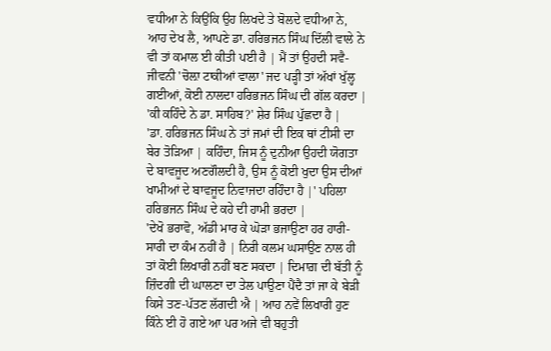ਵਧੀਆ ਨੇ ਕਿਉਂਕਿ ਉਹ ਲਿਖਦੇ ਤੇ ਬੋਲਦੇ ਵਧੀਆ ਨੇ, ਆਹ ਦੇਖ ਲੈ, ਆਪਣੇ ਡਾ. ਹਰਿਭਜਨ ਸਿੰਘ ਦਿੱਲੀ ਵਾਲੇ ਨੇ ਵੀ ਤਾਂ ਕਮਾਲ ਈ ਕੀਤੀ ਪਈ ਹੈ | ਮੈਂ ਤਾਂ ਉਹਦੀ ਸਵੈ-ਜੀਵਨੀ 'ਚੋਲ਼ਾ ਟਾਕੀਆਂ ਵਾਲਾ' ਜਦ ਪੜ੍ਹੀ ਤਾਂ ਅੱਖਾਂ ਖੁੱਲ੍ਹ ਗਈਆਂ, ਕੋਈ ਨਾਲਦਾ ਹਰਿਭਜਨ ਸਿੰਘ ਦੀ ਗੱਲ ਕਰਦਾ |
'ਕੀ ਕਹਿੰਦੇ ਨੇ ਡਾ. ਸਾਹਿਬ?' ਸ਼ੇਰ ਸਿੰਘ ਪੁੱਛਦਾ ਹੈ |
'ਡਾ. ਹਰਿਭਜਨ ਸਿੰਘ ਨੇ ਤਾਂ ਜਮਾਂ ਦੀ ਇਕ ਥਾਂ ਟੀਸੀ ਦਾ ਬੇਰ ਤੋੜਿਆ | ਕਹਿੰਦਾ, ਜਿਸ ਨੂੰ ਦੁਨੀਆ ਉਹਦੀ ਯੋਗਤਾ ਦੇ ਬਾਵਜੂਦ ਅਣਗੌਲਦੀ ਹੈ, ਉਸ ਨੂੰ ਕੋਈ ਖੁਦਾ ਉਸ ਦੀਆਂ ਖਾਮੀਆਂ ਦੇ ਬਾਵਜੂਦ ਨਿਵਾਜਦਾ ਰਹਿੰਦਾ ਹੈ |' ਪਹਿਲਾ ਹਰਿਭਜਨ ਸਿੰਘ ਦੇ ਕਹੇ ਦੀ ਹਾਮੀ ਭਰਦਾ |
'ਦੇਖੋ ਭਰਾਵੋ, ਅੱਡੀ ਮਾਰ ਕੇ ਘੋੜਾ ਭਜਾਉਣਾ ਹਰ ਹਾਰੀ-ਸਾਰੀ ਦਾ ਕੰਮ ਨਹੀਂ ਹੈ | ਨਿਰੀ ਕਲਮ ਘਸਾਉਣ ਨਾਲ ਹੀ ਤਾਂ ਕੋਈ ਲਿਖਾਰੀ ਨਹੀਂ ਬਣ ਸਕਦਾ | ਦਿਮਾਗ਼ ਦੀ ਬੱਤੀ ਨੂੰ ਜ਼ਿੰਦਗੀ ਦੀ ਘਾਲਣਾ ਦਾ ਤੇਲ ਪਾਉਣਾ ਪੈਂਦੈ ਤਾਂ ਜਾ ਕੇ ਬੇੜੀ ਕਿਸੇ ਤਣ-ਪੱਤਣ ਲੱਗਦੀ ਐ | ਆਹ ਨਵੇਂ ਲਿਖਾਰੀ ਹੁਣ ਕਿੰਨੇ ਈ ਹੋ ਗਏ ਆ ਪਰ ਅਜੇ ਵੀ ਬਹੁਤੀ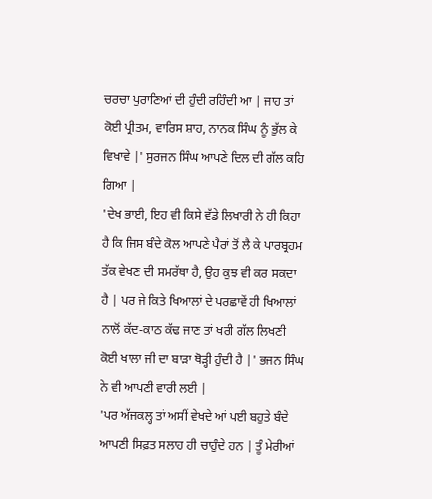ਚਰਚਾ ਪੁਰਾਣਿਆਂ ਦੀ ਹੁੰਦੀ ਰਹਿੰਦੀ ਆ | ਜਾਹ ਤਾਂ ਕੋਈ ਪ੍ਰੀਤਮ, ਵਾਰਿਸ ਸ਼ਾਹ, ਨਾਨਕ ਸਿੰਘ ਨੂੰ ਭੁੱਲ ਕੇ ਵਿਖਾਵੇ |' ਸੁਰਜਨ ਸਿੰਘ ਆਪਣੇ ਦਿਲ ਦੀ ਗੱਲ ਕਹਿ ਗਿਆ |
'ਦੇਖ ਭਾਈ, ਇਹ ਵੀ ਕਿਸੇ ਵੱਡੇ ਲਿਖਾਰੀ ਨੇ ਹੀ ਕਿਹਾ ਹੈ ਕਿ ਜਿਸ ਬੰਦੇ ਕੋਲ ਆਪਣੇ ਪੈਰਾਂ ਤੋਂ ਲੈ ਕੇ ਪਾਰਬ੍ਰਹਮ ਤੱਕ ਵੇਖਣ ਦੀ ਸਮਰੱਥਾ ਹੈ, ਉਹ ਕੁਝ ਵੀ ਕਰ ਸਕਦਾ ਹੈ | ਪਰ ਜੇ ਕਿਤੇ ਖਿਆਲਾਂ ਦੇ ਪਰਛਾਵੇਂ ਹੀ ਖਿਆਲਾਂ ਨਾਲੋਂ ਕੱਦ-ਕਾਠ ਕੱਢ ਜਾਣ ਤਾਂ ਖਰੀ ਗੱਲ ਲਿਖਣੀ ਕੋਈ ਖਾਲਾ ਜੀ ਦਾ ਬਾੜਾ ਥੋੜ੍ਹੀ ਹੁੰਦੀ ਹੈ |' ਭਜਨ ਸਿੰਘ ਨੇ ਵੀ ਆਪਣੀ ਵਾਰੀ ਲਈ |
'ਪਰ ਅੱਜਕਲ੍ਹ ਤਾਂ ਅਸੀਂ ਵੇਖਦੇ ਆਂ ਪਈ ਬਹੁਤੇ ਬੰਦੇ ਆਪਣੀ ਸਿਫ਼ਤ ਸਲਾਹ ਹੀ ਚਾਹੁੰਦੇ ਹਨ | ਤੂੰ ਮੇਰੀਆਂ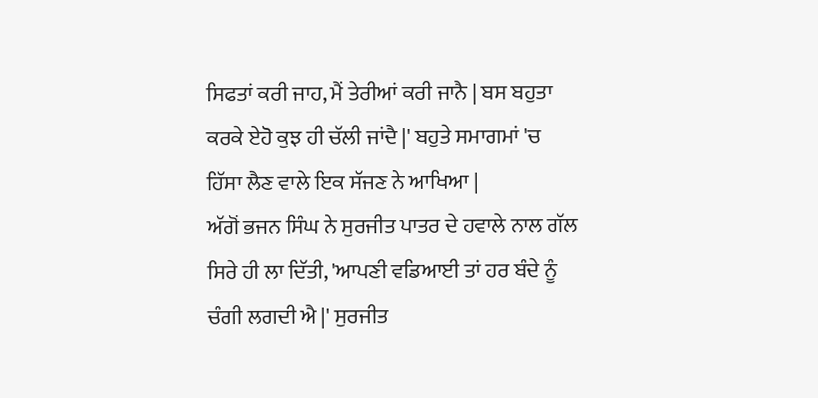ਸਿਫਤਾਂ ਕਰੀ ਜਾਹ, ਮੈਂ ਤੇਰੀਆਂ ਕਰੀ ਜਾਨੈ | ਬਸ ਬਹੁਤਾ ਕਰਕੇ ਏਹੋ ਕੁਝ ਹੀ ਚੱਲੀ ਜਾਂਦੈ |' ਬਹੁਤੇ ਸਮਾਗਮਾਂ 'ਚ ਹਿੱਸਾ ਲੈਣ ਵਾਲੇ ਇਕ ਸੱਜਣ ਨੇ ਆਖਿਆ |
ਅੱਗੋਂ ਭਜਨ ਸਿੰਘ ਨੇ ਸੁਰਜੀਤ ਪਾਤਰ ਦੇ ਹਵਾਲੇ ਨਾਲ ਗੱਲ ਸਿਰੇ ਹੀ ਲਾ ਦਿੱਤੀ, 'ਆਪਣੀ ਵਡਿਆਈ ਤਾਂ ਹਰ ਬੰਦੇ ਨੂੰ ਚੰਗੀ ਲਗਦੀ ਐ |' ਸੁਰਜੀਤ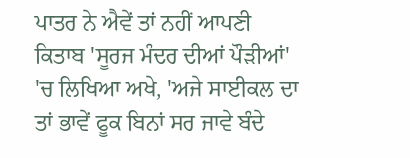ਪਾਤਰ ਨੇ ਐਵੇਂ ਤਾਂ ਨਹੀਂ ਆਪਣੀ ਕਿਤਾਬ 'ਸੂਰਜ ਮੰਦਰ ਦੀਆਂ ਪੌੜੀਆਂ' 'ਚ ਲਿਖਿਆ ਅਖੇ, 'ਅਜੇ ਸਾਈਕਲ ਦਾ ਤਾਂ ਭਾਵੇਂ ਫੂਕ ਬਿਨਾਂ ਸਰ ਜਾਵੇ ਬੰਦੇ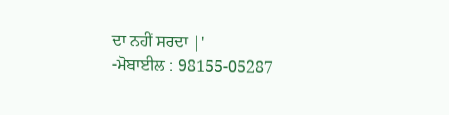ਦਾ ਨਹੀਂ ਸਰਦਾ |'
-ਮੋਬਾਈਲ : 98155-05287